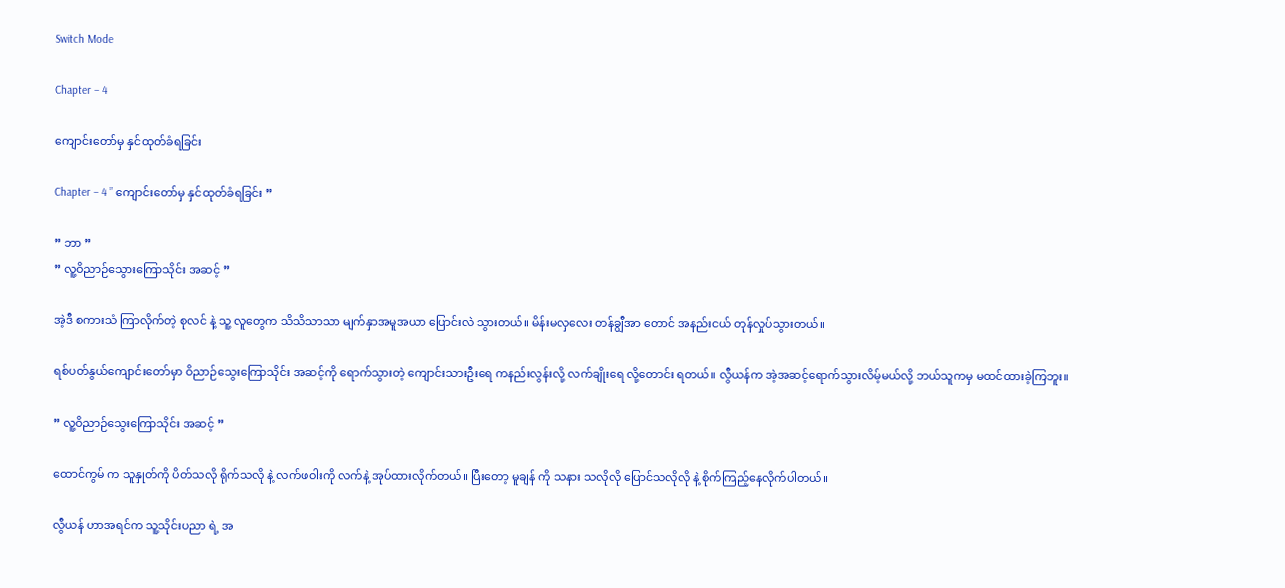Switch Mode

Chapter – 4

ကျောင်းတော်မှ နှင်ထုတ်ခံရခြင်း

Chapter – 4 ” ကျောင်းတော်မှ နှင်ထုတ်ခံရခြင်း ”

” ဘာ ”
” လူ့ဝိညာဉ်သွေားကြောသိုင်း အဆင့် ”

အဲ့ဒီ စကားသံ ကြာလိုက်တဲ့ စုလင် နဲ့ သူ့ လူတွေက သိသိသာသာ မျက်နှာအမူအယာ ပြောင်းလဲ သွားတယ်။ မိန်းမလှလေး တန်ချွီအာ တောင် အနည်းငယ် တုန်လှုပ်သွားတယ်။

ရစ်ပတ်နွယ်ကျောင်းတော်မှာ ဝိညာဉ်သွေးကြောသိုင်း အဆင့်ကို ရောက်သွားတဲ့ ကျောင်းသားဦးရေ ကနည်းလွန်းလို့ လက်ချိုးရေ လို့တောင်း ရတယ်။ လွီယန်က အဲ့အဆင့်ရောက်သွားလိမ့်မယ်လို့ ဘယ်သူကမှ မထင်ထားခဲ့ကြဘူး။

” လူ့ဝိညာဉ်သွေးကြောသိုင်း အဆင့် ”

ထောင်ကွမ် က သူနှုတ်ကို ပိတ်သလို ရိုက်သလို နဲ့ လက်ဖဝါးကို လက်နဲ့ အုပ်ထားလိုက်တယ်။ ပြီးတော့ မူချန် ကို သနား သလိုလို ပြောင်သလိုလို နဲ့ စိုက်ကြည့်နေလိုက်ပါတယ်။

လွီယန် ဟာအရင်က သူ့သိုင်းပညာ ရဲ့ အ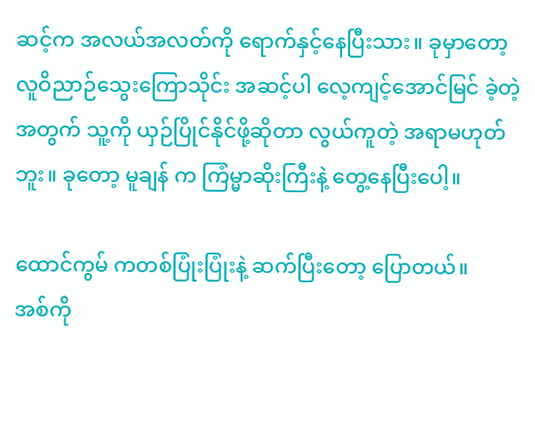ဆင့်က အလယ်အလတ်ကို ရောက်နှင့်နေပြီးသား။ ခုမှာတော့ လူဝိညာဉ်သွေးကြောသိုင်း အဆင့်ပါ လေ့ကျင့်အောင်မြင် ခဲ့တဲ့ အတွက် သူ့ကို ယှဉ်ပြိုင်နိုင်ဖို့ဆိုတာ လွယ်ကူတဲ့ အရာမဟုတ်ဘူး။ ခုတော့ မူချန် က ကြံမ္မာဆိုးကြီးနဲ့ တွေ့နေပြီးပေါ့။

ထောင်ကွမ် ကတစ်ပြုံးပြုံးနဲ့ ဆက်ပြီးတော့ ပြောတယ်။
အစ်ကို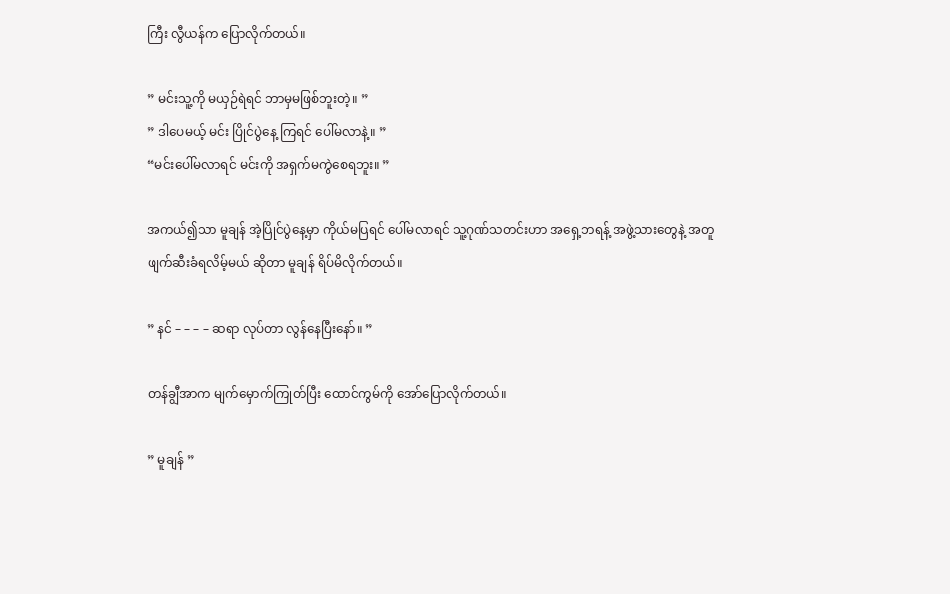ကြီး လွီယန်က ပြောလိုက်တယ်။

” မင်းသူ့ကို မယှဉ်ရဲရင် ဘာမှမဖြစ်ဘူးတဲ့။ ”
” ဒါပေမယ့် မင်း ပြိုင်ပွဲနေ့ ကြရင် ပေါ်မလာနဲ့။ ”
“မင်းပေါ်မလာရင် မင်းကို အရှက်မကွဲစေရဘူး။ ”

အကယ်၍သာ မူချန် အဲ့ပြိုင်ပွဲနေ့မှာ ကိုယ်မပြရင် ပေါ်မလာရင် သူ့ဂုဏ်သတင်းဟာ အရှေ့ဘရန့် အဖွဲ့သားတွေနဲ့ အတူ ဖျက်ဆီးခံရလိမ့်မယ် ဆိုတာ မူချန် ရိပ်မိလိုက်တယ်။

” နင် – – – – ဆရာ လုပ်တာ လွန်နေပြီးနော်။ ”

တန်ချွီအာက မျက်မှောက်ကြုတ်ပြီး ထောင်ကွမ်ကို အော်ပြောလိုက်တယ်။

” မူချန် ”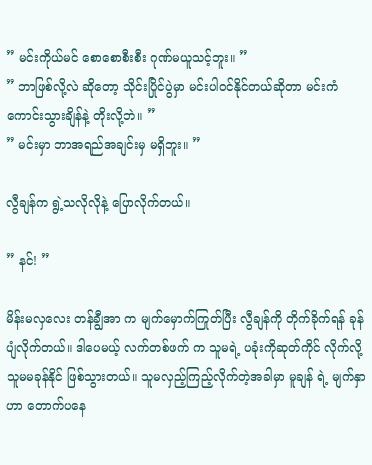” မင်းကိုယ်မင် စောစောစီးစီး ဂုဏ်မယူသင့်ဘူး။ ”
” ဘာဖြစ်လို့လဲ ဆိုတော့ သိုင်းပြိုင်ပွဲမှာ မင်းပါဝင်နိုင်တယ်ဆိုတာ မင်းကံကောင်းသွားချိန်နဲ့ တိုးလို့ဘဲ။ ”
” မင်းမှာ ဘာအရည်အချင်းမှ မရှိဘူး။ ”

လွီချန်က ရွဲ့သလိုလိုနဲ့ ပြောလိုက်တယ်။

” နင်! ”

မိန်းမလှလေး တန်ချွီအာ က မျက်မှောက်ကြုတ်ပြီး လွီချန်ကို တိုက်ခိုက်ရန် ခုန်ပျံလိုက်တယ်။ ဒါပေမယ့် လက်တစ်ဖက် က သူမရဲ့ ပခုံးကိုဆုတ်ကိုင် လိုက်လို့ သူမမခုန်နိုင် ဖြစ်သွားတယ်။ သူမလှည့်ကြည့်လိုက်တဲ့အခါမှာ မူချန် ရဲ့ မျက်နှာဟာ တောက်ပနေ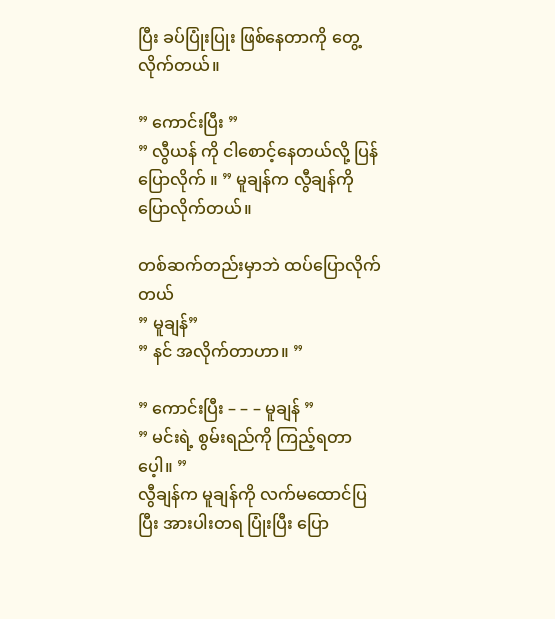ပြီး ခပ်ပြုံးပြုး ဖြစ်နေတာကို တွေ့လိုက်တယ်။

” ကောင်းပြီး ”
” လွီယန် ကို ငါစောင့်နေတယ်လို့ ပြန်ပြောလိုက် ။ ” မူချန်က လွီချန်ကို ပြောလိုက်တယ်။

တစ်ဆက်တည်းမှာဘဲ ထပ်ပြောလိုက်တယ်
” မူချန်”
” နင် အလိုက်တာဟာ။ ”

” ကောင်းပြီး – – – မူချန် ”
” မင်းရဲ့ စွမ်းရည်ကို ကြည့်ရတာပေ့ါ။ ”
လွီချန်က မူချန်ကို လက်မထောင်ပြပြီး အားပါးတရ ပြုံးပြီး ပြော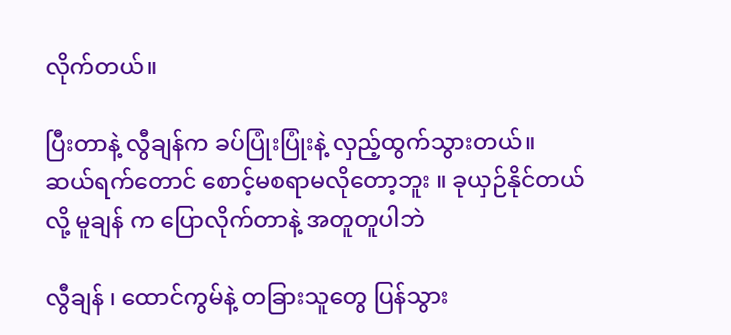လိုက်တယ်။

ပြီးတာနဲ့ လွီချန်က ခပ်ပြုံးပြုံးနဲ့ လှည့်ထွက်သွားတယ်။
ဆယ်ရက်တောင် စောင့်မစရာမလိုတော့ဘူး ။ ခုယှဉ်နိုင်တယ်လို့ မူချန် က ပြောလိုက်တာနဲ့ အတူတူပါဘဲ

လွီချန် ၊ ထောင်ကွမ်နဲ့ တခြားသူတွေ ပြန်သွား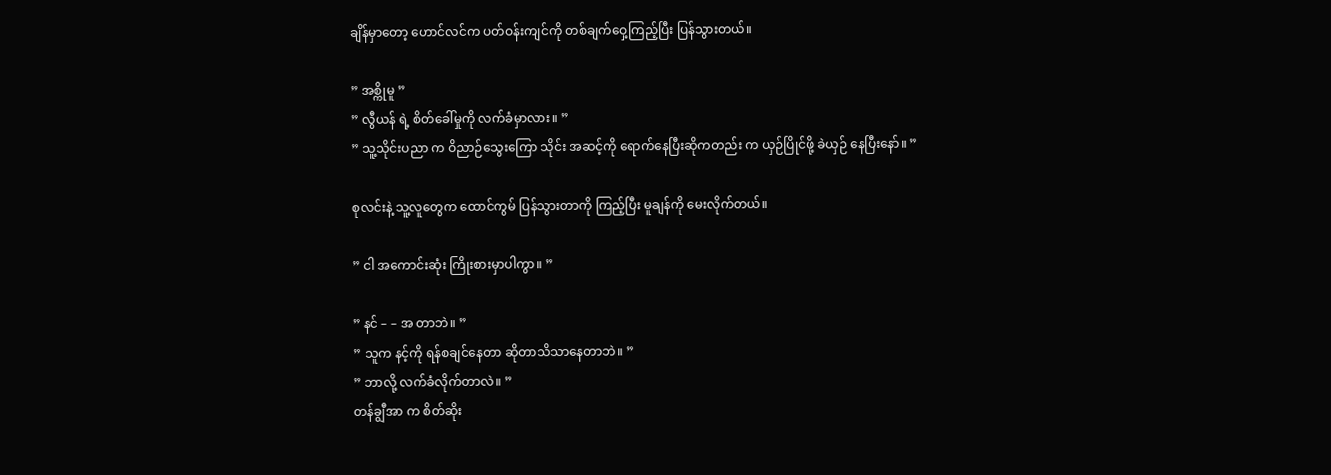ချိန်မှာတော့ ဟောင်လင်က ပတ်ဝန်းကျင်ကို တစ်ချက်ဝှေ့ကြည့်ပြီး ပြန်သွားတယ်။

” အစ္ကိုမူ ”
” လွီယန် ရဲ့ စိတ်ခေါ်မှုကို လက်ခံမှာလား။ ”
” သူ့သိုင်းပညာ က ဝိညာဉ်သွေးကြော သိုင်း အဆင့်ကို ရောက်နေပြီးဆိုကတည်း က ယှဉ်ပြိုင်ဖို့ ခဲယှဉ် နေပြီးနော်။ ”

စုလင်းနဲ့ သူ့လူတွေက ထောင်ကွမ် ပြန်သွားတာကို ကြည့်ပြီး မူချန်ကို မေးလိုက်တယ်။

” ငါ အကောင်းဆုံး ကြိုးစားမှာပါကွာ။ ”

” နင် – – အ တာဘဲ။ ”
” သူက နင့်ကို ရန်စချင်နေတာ ဆိုတာသိသာနေတာဘဲ။ ”
” ဘာလို့ လက်ခံလိုက်တာလဲ။ ”
တန်ချွီအာ က စိတ်ဆိုး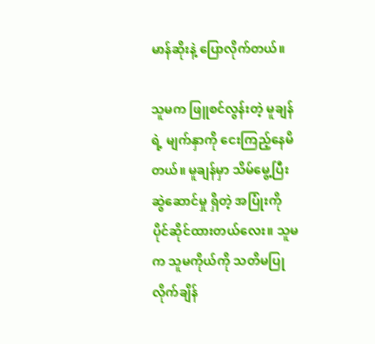မာန်ဆိုးနဲ့ ပြောလိုက်တယ်။

သူမက ဖြူစင်လွန်းတဲ့ မူချန်ရဲ့ မျက်နှာကို ငေးကြည့်နေမိတယ်။ မူချန်မှာ သိမ်မွေ့ပြီး ဆွဲဆောင်မှု ရှိတဲ့ အပြုံးကို ပိုင်ဆိုင်ထားတယ်လေး။ သူမက သူမကိုယ်ကို သတိမပြုလိုက်ချိန်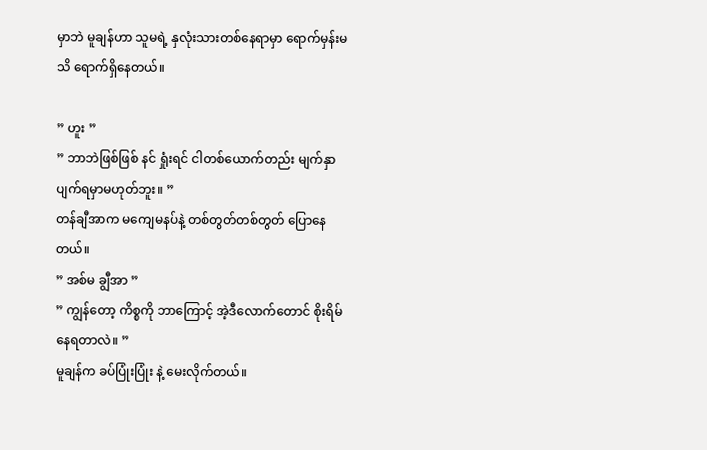မှာဘဲ မူချန်ဟာ သူမရဲ့ နှလုံးသားတစ်နေရာမှာ ရောက်မှန်းမသိ ရောက်ရှိနေတယ်။

” ဟူး ”
” ဘာဘဲဖြစ်ဖြစ် နင် ရှုံးရင် ငါတစ်ယောက်တည်း မျက်နှာပျက်ရမှာမဟုတ်ဘူး။ ”
တန်ချီအာက မကျေမနပ်နဲ့ တစ်တွတ်တစ်တွတ် ပြောနေတယ်။
” အစ်မ ချွီအာ ”
” ကျွန်တော့ ကိစ္စကို ဘာကြောင့် အဲ့ဒီလောက်တောင် စိုးရိမ်နေရတာလဲ။ ”
မူချန်က ခပ်ပြုံးပြုံး နဲ့ မေးလိုက်တယ်။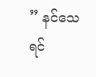” နင်သေရင်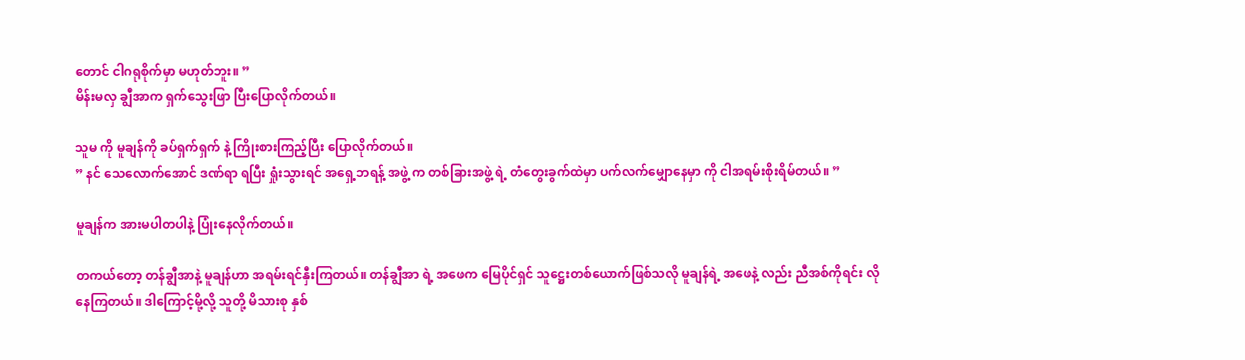တောင် ငါဂရုစိုက်မှာ မဟုတ်ဘူး။ ”
မိန်းမလှ ချွီအာက ရှက်သွေးဖြာ ပြီးပြောလိုက်တယ်။

သူမ ကို မူချန်ကို ခပ်ရှက်ရှက် နဲ့ ကြိုးစားကြည့်ပြီး ပြောလိုက်တယ်။
” နင် သေလောက်အောင် ဒဏ်ရာ ရပြီး ရှုံးသွားရင် အရှေ့ဘရန့် အဖွဲ့ က တစ်ခြားအဖွဲ့ ရဲ့ တံတွေးခွက်ထဲမှာ ပက်လက်မျှောနေမှာ ကို ငါအရမ်းစိုးရိမ်တယ်။ ”

မူချန်က အားမပါတပါနဲ့ ပြုံးနေလိုက်တယ်။

တကယ်တော့ တန်ချွီအာနဲ့ မူချန်ဟာ အရမ်းရင်နှီးကြတယ်။ တန်ချွီအာ ရဲ့ အဖေက မြေပိုင်ရှင် သူဋ္ဌေးတစ်ယောက်ဖြစ်သလို မူချန်ရဲ့ အဖေနဲ့ လည်း ညီအစ်ကိုရင်း လို နေကြတယ်။ ဒါကြောင့်မို့လို့ သူတို့ မိသားစု နှစ်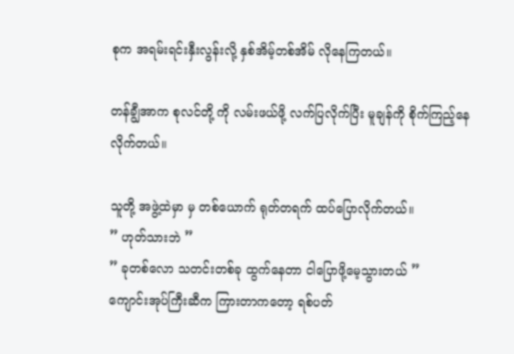စုက အရမ်းရင်းနှီးလွန်းလို့ နှစ်အိမ့်တစ်အိမ် လိုနေကြတယ်။

တန်ချွီအာက စုလင်တို့ ကို လမ်းဖယ်ဖို့ လက်ပြလိုက်ပြီး မူချန်ကို စိုက်ကြည့်နေလိုက်တယ်။

သူတို့ အဖွဲ့ထဲမှာ မှ တစ်ယောက် ရုတ်တရက် ထပ်ပြောလိုက်တယ်။
” ဟုတ်သားဘဲ ”
” ခုတစ်လော သတင်းတစ်ခု ထွက်နေတာ ငါပြောဖို့မေ့သွားတယ် ”
ကျောင်းအုပ်ကြီးဆီက ကြားတာကတော့ ရစ်ပတ်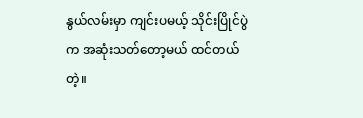နွယ်လမ်းမှာ ကျင်းပမယ့် သိုင်းပြိုင်ပွဲက အဆုံးသတ်တော့မယ် ထင်တယ်တဲ့။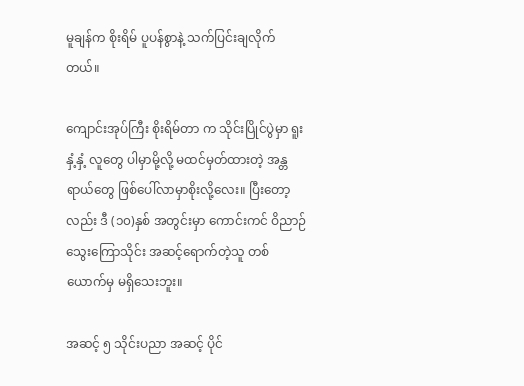မူချန်က စိုးရိမ် ပူပန်စွာနဲ့ သက်ပြင်းချလိုက်တယ်။

ကျောင်းအုပ်ကြီး စိုးရိမ်တာ က သိုင်းပြိုင်ပွဲမှာ ရူးနှံ့နှံ့ လူတွေ ပါမှာမို့လို့ မထင်မှတ်ထားတဲ့ အန္တရာယ်တွေ ဖြစ်ပေါ်လာမှာစိုးလို့လေး။ ပြီးတော့လည်း ဒီ (၁၀)နှစ် အတွင်းမှာ ကောင်းကင် ဝိညာဉ်သွေးကြောသိုင်း အဆင့်ရောက်တဲ့သူ တစ်ယောက်မှ မရှိသေးဘူး။

အဆင့် ၅ သိုင်းပညာ အဆင့် ပိုင်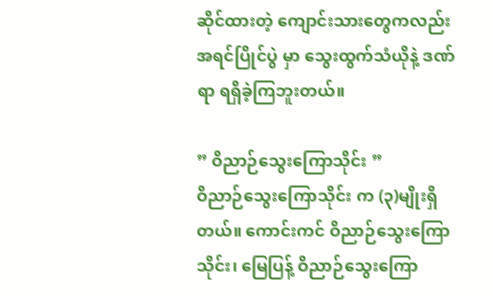ဆိုင်ထားတဲ့ ကျောင်းသားတွေကလည်း အရင်ပြိုင်ပွဲ မှာ သွေးထွက်သံယိုနဲ့ ဒဏ်ရာ ရရှိခဲ့ကြဘူးတယ်။

” ဝိညာဉ်သွေးကြောသိုင်း ”
ဝိညာဉ်သွေးကြောသိုင်း က (၃)မျိုးရှိတယ်။ ကောင်းကင် ဝိညာဉ်သွေးကြောသိုင်း၊ မြေပြန့် ဝိညာဉ်သွေးကြော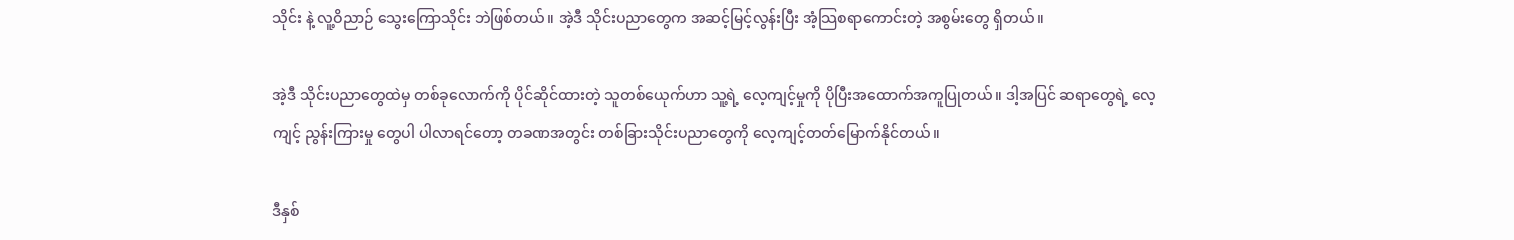သိုင်း နဲ့ လူ့ဝိညာဉ် သွေးကြောသိုင်း ဘဲဖြစ်တယ်။ အဲ့ဒီ သိုင်းပညာတွေက အဆင့်မြင့်လွန်းပြီး အံ့သြစရာကောင်းတဲ့ အစွမ်းတွေ ရှိတယ်။

အဲ့ဒီ သိုင်းပညာတွေထဲမှ တစ်ခုလောက်ကို ပိုင်ဆိုင်ထားတဲ့ သူတစ်ယေုက်ဟာ သူ့ရဲ့ လေ့ကျင့်မှုကို ပိုပြီးအထောက်အကူပြုတယ်။ ဒါ့အပြင် ဆရာတွေရဲ့ လေ့ကျင့် ညွန်းကြားမှု တွေပါ ပါလာရင်တော့ တခဏအတွင်း တစ်ခြားသိုင်းပညာတွေကို လေ့ကျင့်တတ်မြောက်နိုင်တယ်။

ဒီနှစ်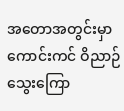အတောအတွင်းမှာ ကောင်းကင် ဝိညာဉ်သွေးကြော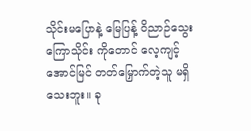သိုင်းမပြောနဲ့ မြေပြန့် ဝိညာဉ်သွေးကြောသိုင်း ကိုတောင် လေ့ကျင့်အောင်မြင် တတ်မြှောက်တဲ့သူ မရှိသေးဘူး။ ခု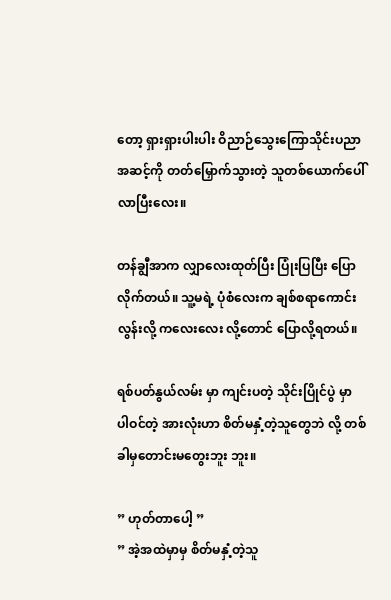တော့ ရှားရှားပါးပါး ဝိညာဉ်သွေးကြောသိုင်းပညာ အဆင့်ကို တတ်မြှောက်သွားတဲ့ သူတစ်ယောက်ပေါ်လာပြီးလေး။

တန်ချွီအာက လျှာလေးထုတ်ပြီး ပြုံးပြပြီး ပြောလိုက်တယ်။ သူ့မရဲ့ ပုံစံလေးက ချစ်စရာကောင်းလွန်းလို့ ကလေးလေး လို့တောင် ပြောလို့ရတယ်။

ရစ်ပတ်နွယ်လမ်း မှာ ကျင်းပတဲ့ သိုင်းပြိုင်ပွဲ မှာ ပါဝင်တဲ့ အားလုံးဟာ စိတ်မနှံ့တဲ့သူတွေဘဲ လို့ တစ်ခါမှတောင်းမတွေးဘူး ဘူး။

” ဟုတ်တာပေါ့ ”
” အဲ့အထဲမှာမှ စိတ်မနှံ့တဲ့သူ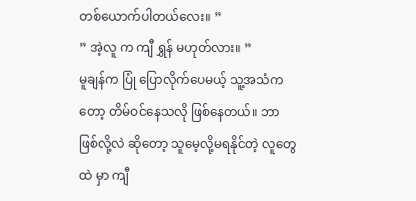တစ်ယောက်ပါတယ်လေး။ ”
” အဲ့လူ က ကျီ ရွှန် မဟုတ်လား။ ”
မူချန်က ပြုံ ပြောလိုက်ပေမယ့် သူ့အသံကတော့ တိမ်ဝင်နေသလို ဖြစ်နေတယ်။ ဘာဖြစ်လို့လဲ ဆိုတော့ သူမေ့လို့မရနိုင်တဲ့ လူတွေ ထဲ မှာ ကျီ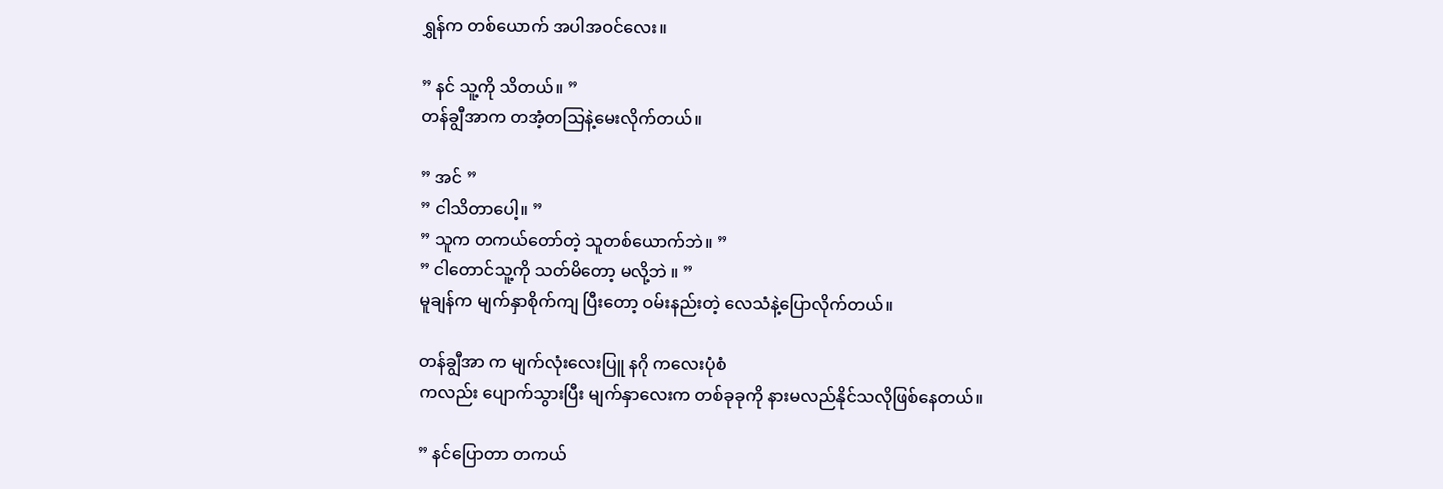ရွှန်က တစ်ယောက် အပါအဝင်လေး။

” နင် သူ့ကို သိတယ်။ ”
တန်ချွီအာက တအံ့တသြနဲ့မေးလိုက်တယ်။

” အင် ”
” ငါသိတာပေါ့။ ”
” သူက တကယ်တော်တဲ့ သူတစ်ယောက်ဘဲ။ ”
” ငါတောင်သူ့ကို သတ်မိတော့ မလို့ဘဲ ။ ”
မူချန်က မျက်နှာစိုက်ကျ ပြီးတော့ ဝမ်းနည်းတဲ့ လေသံနဲ့ပြောလိုက်တယ်။

တန်ချွီအာ က မျက်လုံးလေးပြူ နဂို ကလေးပုံစံ
ကလည်း ပျောက်သွားပြီး မျက်နှာလေးက တစ်ခုခုကို နားမလည်နိုင်သလိုဖြစ်နေတယ်။

” နင်ပြောတာ တကယ်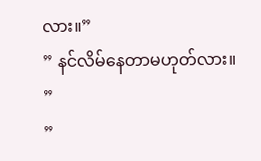လား။”
” နင်လိမ်နေတာမဟုတ်လား။ ”
”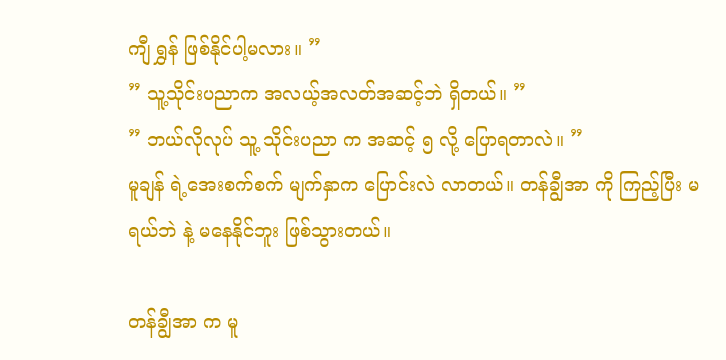ကျီ ရွှန် ဖြစ်နိုင်ပါ့မလား။ ”
” သူ့သိုင်းပညာက အလယ့်အလတ်အဆင့်ဘဲ ရှိတယ်။ ”
” ဘယ်လိုလုပ် သူ့ သိုင်းပညာ က အဆင့် ၅ လို့ ပြောရတာလဲ။ ”
မူချန် ရဲ့အေးစက်စက် မျက်နှာက ပြောင်းလဲ လာတယ်။ တန်ချွီအာ ကို ကြည့်ပြီး မရယ်ဘဲ နဲ့ မနေနိုင်ဘူး ဖြစ်သွားတယ်။

တန်ချွီအာ က မူ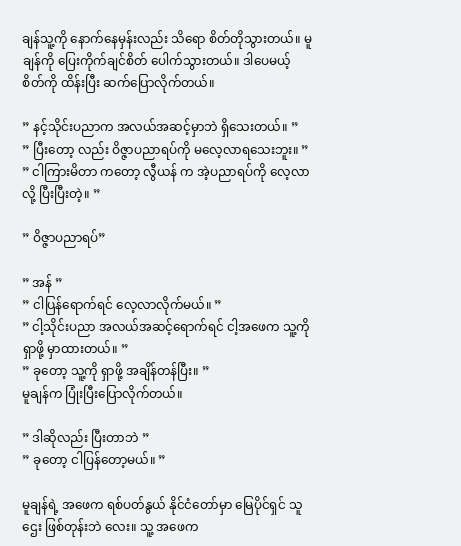ချန်သူ့ကို နောက်နေမှန်းလည်း သိရော စိတ်တိုသွားတယ်။ မူချန်ကို ပြေးကိုက်ချင်စိတ် ပေါက်သွားတယ်။ ဒါပေမယ့် စိတ်ကို ထိန်းပြီး ဆက်ပြောလိုက်တယ်။

” နင့်သိုင်းပညာက အလယ်အဆင့်မှာဘဲ ရှိသေးတယ်။ ”
” ပြီးတော့ လည်း ဝိဇ္ဇာပညာရပ်ကို မလေ့လာရသေးဘူး။ ”
” ငါကြားမိတာ ကတော့ လွီယန် က အဲ့ပညာရပ်ကို လေ့လာလို့ ပြီးပြီးတဲ့။ ”

” ဝိဇ္ဇာပညာရပ်”

” အန် ”
” ငါပြန်ရောက်ရင် လေ့လာလိုက်မယ်။ ”
” ငါ့သိုင်းပညာ အလယ်အဆင့်ရောက်ရင် ငါ့အဖေက သူ့ကို ရှာဖို့ မှာထားတယ်။ ”
” ခုတော့ သူ့ကို ရှာဖို့ အချိန်တန်ပြီး။ ”
မူချန်က ပြုံးပြီးပြောလိုက်တယ်။

” ဒါဆိုလည်း ပြီးတာဘဲ ”
” ခုတော့ ငါပြန်တော့မယ်။ ”

မူချန်ရဲ့ အဖေက ရစ်ပတ်နွယ် နိုင်ငံတော်မှာ မြေပိုင်ရှင် သူဌေး ဖြစ်တုန်းဘဲ လေး။ သူ့ အဖေက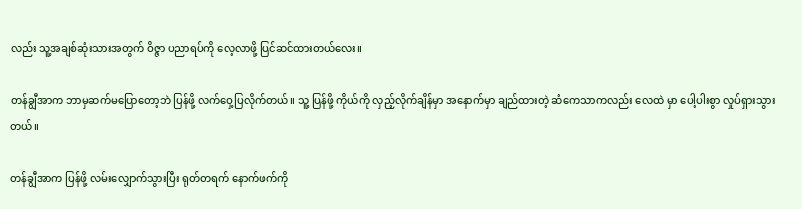လည်း သူ့အချစ်ဆုံးသားအတွက် ဝိဇ္ဇာ ပညာရပ်ကို လေ့လာဖို့ ပြင်ဆင်ထားတယ်လေး။

တန်ချွီအာက ဘာမှဆက်မပြောတော့ဘဲ ပြန်ဖို့ လက်ဝှေ့ပြလိုက်တယ်။ သူ့ ပြန်ဖို့ ကိုယ်ကို လှည့်လိုက်ချိန်မှာ အနောက်မှာ ချည်ထားတဲ့ ဆံကေသာကလည်း လေထဲ မှာ ပေါ့ပါးစွာ လှုပ်ရှားသွားတယ်။

တန်ချွီအာက ပြန်ဖို့ လမ်းလျှောက်သွားပြီး ရုတ်တရက် နောက်ဖက်ကို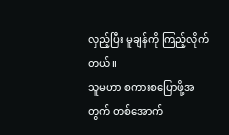လှည့်ပြီး မူချန်ကို ကြည့်လိုက်တယ်။
သူမဟာ စကားစပြောဖို့အတွက် တစ်အောက်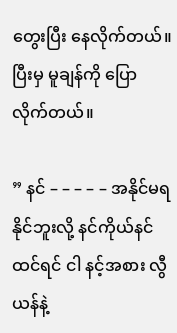တွေးပြီး နေလိုက်တယ်။ ပြီးမှ မူချန်ကို ပြောလိုက်တယ်။

” နင် – – – – – အနိုင်မရ နိုင်ဘူးလို့ နင်ကိုယ်နင် ထင်ရင် ငါ နင့်အစား လွီယန်နဲ့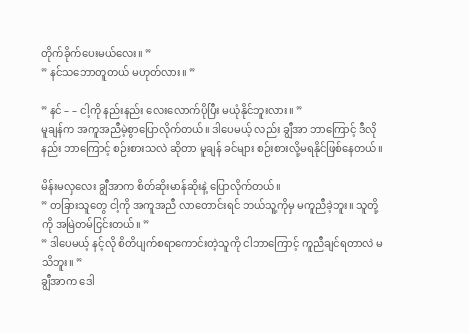တိုက်ခိုက်ပေးမယ်လေး။ ”
” နင်သဘောတူတယ် မဟုတ်လား။ ”

” နင် – – ငါ့ကို နည်းနည်း လေးလောက်ပိုပြီး မယုံနိုင်ဘူးလား။ ”
မူချန်က အကူအညီမဲ့စွာပြောလိုက်တယ်။ ဒါပေမယ့် လည်း ချွီအာ ဘာကြောင့် ဒီလိုနည်း ဘာကြောင့် စဉ်းစားသလဲ ဆိုတာ မူချန် ခင်များ စဉ်းစားလို့မရနိုင်ဖြစ်နေတယ်။

မိန်းမလှလေး ချွီအာက စိတ်ဆိုးမာန်ဆိုးနဲ့ ပြောလိုက်တယ်။
” တခြားသူတွေ ငါ့ကို အကူအညီ လာတောင်းရင် ဘယ်သူ့ကိုမှ မကူညီခဲ့ဘူး။ သူတို့ကို အမြဲတမ်ငြင်းတယ်။ ”
” ဒါပေမယ့် နင့်လို စိတိပျက်စရာကောင်းတဲ့သူကို ငါဘာကြောင့် ကူညီချင်ရတာလဲ မသိဘူး။ ”
ချွီအာက ဒေါ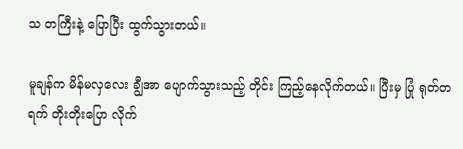သ တကြီးနဲ့ ပြောပြီး ထွက်သွားတယ်။

မူချန်က မိန်မလှလေး ချွီအာ ပျောက်သွားသည့် တိုင်း ကြည့်နေလိုက်တယ်။ ပြီးမှ ပြုံ ရုတ်တရက် တိုးတိုးပြော လိုက်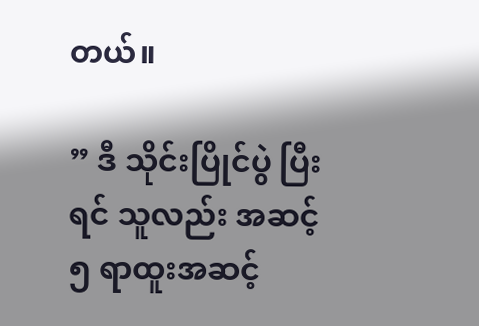တယ်။

” ဒီ သိုင်းပြိုင်ပွဲ ပြီးရင် သူလည်း အဆင့် ၅ ရာထူးအဆင့်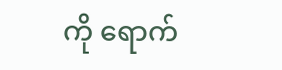ကို ရောက်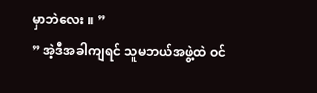မှာဘဲလေး ။ ”
” အဲ့ဒီအခါကျရင် သူမဘယ်အဖွဲ့ထဲ ဝင်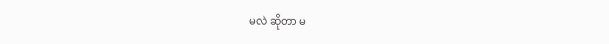မလဲ ဆိုတာ မ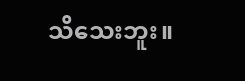သိသေးဘူး။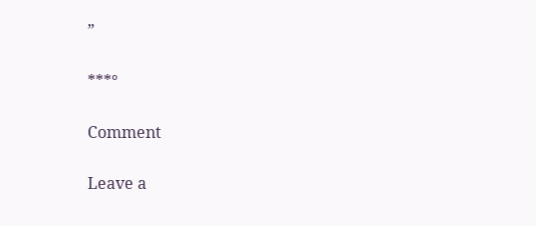”

***°

Comment

Leave a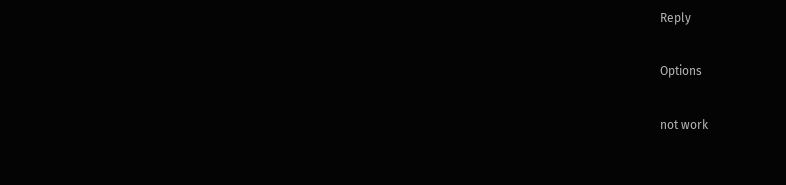Reply

Options

not work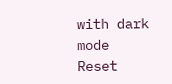with dark mode
Reset